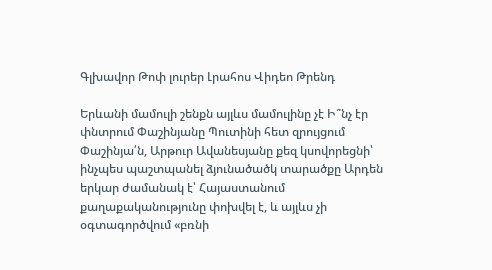Գլխավոր Թոփ լուրեր Լրահոս Վիդեո Թրենդ

Երևանի մամուլի շենքն այլևս մամուլինը չէ Ի՞նչ էր փնտրում Փաշինյանը Պուտինի հետ զրույցում Փաշինյա՛ն, Արթուր Ավանեսյանը քեզ կսովորեցնի՝ ինչպես պաշտպանել ձյունածածկ տարածքը Արդեն երկար ժամանակ է՝ Հայաստանում քաղաքականությունը փոխվել է, և այլևս չի օգտագործվում «բռնի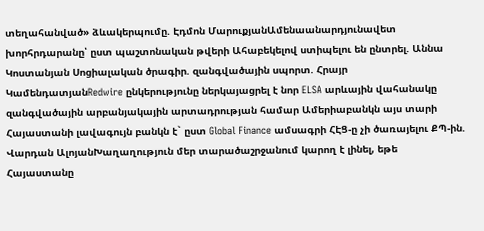տեղահանված» ձևակերպումը. Էդմոն ՄարուքյանԱմենաանարդյունավետ խորհրդարանը՝ ըստ պաշտոնական թվերի Ահաբեկելով ստիպելու են ընտրել. Աննա Կոստանյան Սոցիալական ծրագիր. զանգվածային սպորտ. Հրայր ԿամենդատյանRedwire ընկերությունը ներկայացրել է նոր ELSA արևային վահանակը զանգվածային արբանյակային արտադրության համար Ամերիաբանկն այս տարի Հայաստանի լավագույն բանկն է` ըստ Global Finance ամսագրի ՀԷՑ-ը չի ծառայելու ՔՊ-ին. Վարդան ԱլոյանԽաղաղություն մեր տարածաշրջանում կարող է լինել, եթե Հայաստանը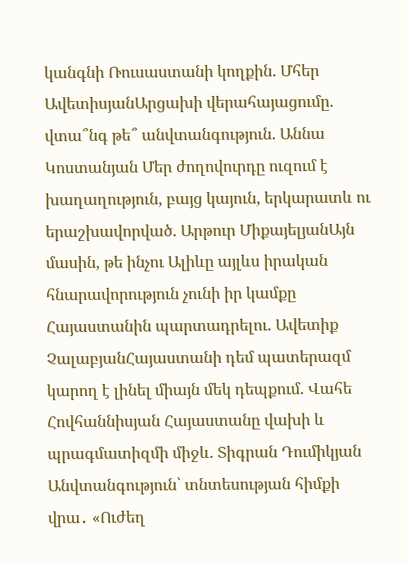կանգնի Ռուսաստանի կողքին. Մհեր ԱվետիսյանԱրցախի վերահայացումը. վտա՞նգ թե՞ անվտանգություն. Աննա Կոստանյան Մեր ժողովուրդը ուզում է խաղաղություն, բայց կայուն, երկարատև ու երաշխավորված. Արթուր ՄիքայելյանԱյն մասին, թե ինչու Ալիևը այլևս իրական հնարավորություն չունի իր կամքը Հայաստանին պարտադրելու. Ավետիք ՉալաբյանՀայաստանի դեմ պատերազմ կարող է լինել միայն մեկ դեպքում. Վահե Հովհաննիսյան Հայաստանը վախի և պրագմատիզմի միջև. Տիգրան Դումիկյան Անվտանգություն՝ տնտեսության հիմքի վրա․ «Ուժեղ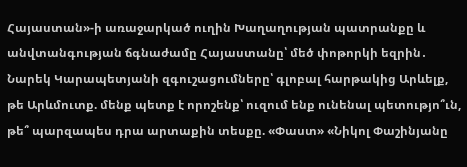Հայաստան»-ի առաջարկած ուղին Խաղաղության պատրանքը և անվտանգության ճգնաժամը Հայաստանը՝ մեծ փոթորկի եզրին․ Նարեկ Կարապետյանի զգուշացումները՝ գլոբալ հարթակից Արևելք, թե Արևմուտք. մենք պետք է որոշենք՝ ուզում ենք ունենալ պետությո՞ւն, թե՞ պարզապես դրա արտաքին տեսքը. «Փաստ» «Նիկոլ Փաշինյանը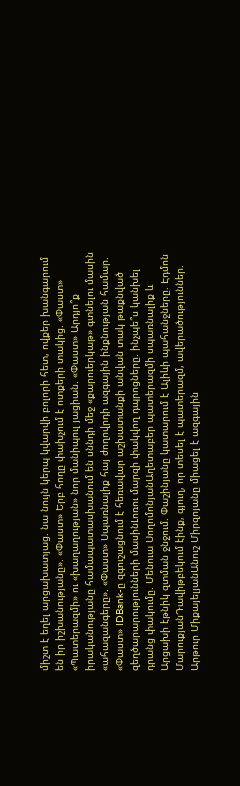միշտ է եղել արցախատյաց. նա նույն կերպ կվարվի բոլորի հետ, ովքեր խանգարում են իր իշխանությանը». «Փաստ» Երբ հողը փախչում է ոտքերի տակից. «Փաստ» «Պատերազմի» ու «խաղաղության» նոր մանիպուլ յացիան. «Փաստ» Արդյո՞ք իրականությանը համապատասխանում են սննդի մեջ «քարուերկաթ» գտնելու մասին «ահազանգերը». «Փաստ» Սպառնալիք հայ ժողովրդի ազգային ինքնության համար. «Փաստ» IDBank-ը զգուշացնում է հեռավար աշխատանքի անվան տակ թաքնված զեղծարարությունների մասինԼոռու մարզի փակվող դպրոցները. ինչպե՞ս կանխել դրանց փակումը. Մենուա ՍողոմոնյանԱղետաբեր պատերազմի սպառնալիք և Արցախի էթնիկ զտման ջնջում. Փաշինյանը կատարում է Ալիևի պահանջները. Էդմոն ՄարուքյանԴավիթբեկում էինք, գյուղ, որ տեսել է պատերազմ, ավերածություններ. Արթուր ՄիքայելյանԱնուշ Միրզոյանը միացել է ազգային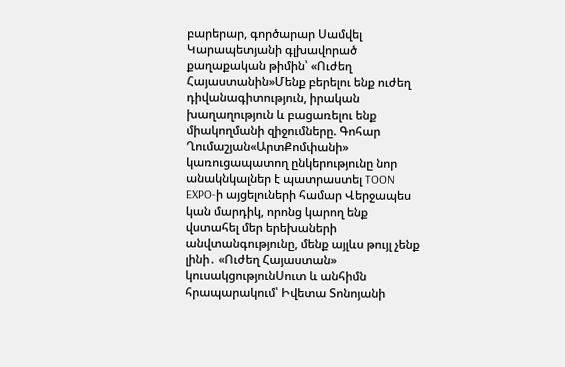բարերար, գործարար Սամվել Կարապետյանի գլխավորած քաղաքական թիմին՝ «Ուժեղ Հայաստանին»Մենք բերելու ենք ուժեղ դիվանագիտություն, իրական խաղաղություն և բացառելու ենք միակողմանի զիջումները. Գոհար Ղումաշյան«ԱրտՔոմփանի» կառուցապատող ընկերությունը նոր անակնկալներ է պատրաստել TOON EXPO-ի այցելուների համար Վերջապես կան մարդիկ, որոնց կարող ենք վստահել մեր երեխաների անվտանգությունը, մենք այլևս թույլ չենք լինի․ «Ուժեղ Հայաստան» կուսակցությունՍուտ և անհիմն հրապարակում՝ Իվետա Տոնոյանի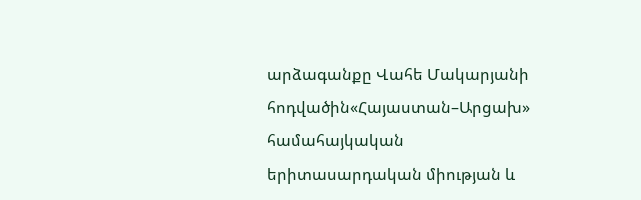արձագանքը Վահե Մակարյանի հոդվածին«Հայաստան–Արցախ» համահայկական երիտասարդական միության և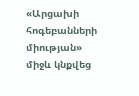«Արցախի հոգեբանների միության» միջև կնքվեց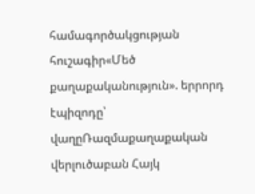համագործակցության հուշագիր«Մեծ քաղաքականություն». երրորդ էպիզոդը՝ վաղըՌազմաքաղաքական վերլուծաբան Հայկ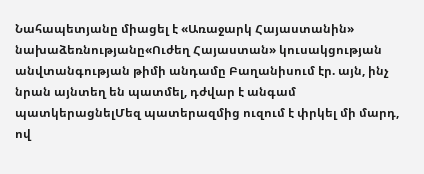Նահապետյանը միացել է «Առաջարկ Հայաստանին» նախաձեռնությանը«Ուժեղ Հայաստան» կուսակցության անվտանգության թիմի անդամը Բաղանիսում էր. այն, ինչ նրան այնտեղ են պատմել, դժվար է անգամ պատկերացնելՄեզ պատերազմից ուզում է փրկել մի մարդ, ով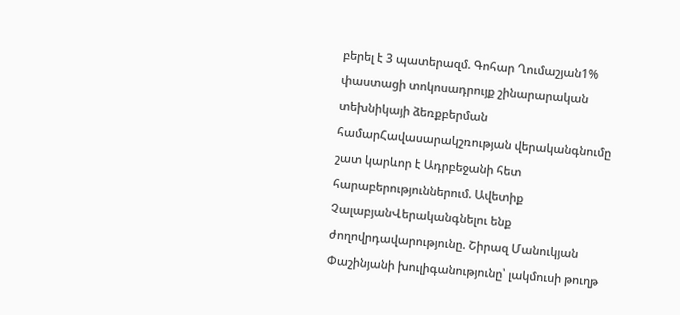բերել է 3 պատերազմ. Գոհար Ղումաշյան1% փաստացի տոկոսադրույք շինարարական տեխնիկայի ձեռքբերման համարՀավասարակշռության վերականգնումը շատ կարևոր է Ադրբեջանի հետ հարաբերություններում. Ավետիք ՉալաբյանՎերականգնելու ենք ժողովրդավարությունը. Շիրազ Մանուկյան Փաշինյանի խուլիգանությունը՝ լակմուսի թուղթ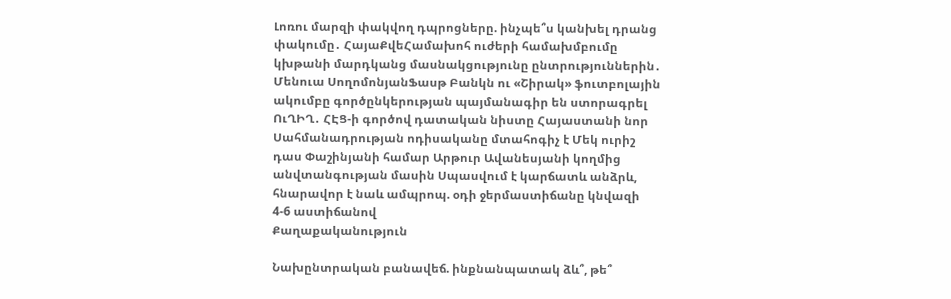Լոռու մարզի փակվող դպրոցները. ինչպե՞ս կանխել դրանց փակումը․ ՀայաՔվեՀամախոհ ուժերի համախմբումը կխթանի մարդկանց մասնակցությունը ընտրություններին․ Մենուա ՍողոմոնյանՖասթ Բանկն ու «Շիրակ» ֆուտբոլային ակումբը գործընկերության պայմանագիր են ստորագրել ՈւՂԻՂ․ ՀԷՑ-ի գործով դատական նիստը Հայաստանի նոր Սահմանադրության ոդիսականը մտահոգիչ է Մեկ ուրիշ դաս Փաշինյանի համար Արթուր Ավանեսյանի կողմից անվտանգության մասին Սպասվում է կարճատև անձրև, հնարավոր է նաև ամպրոպ. օդի ջերմաստիճանը կնվազի 4-6 աստիճանով
Քաղաքականություն

Նախընտրական բանավեճ. ինքնանպատակ ձև՞, թե՞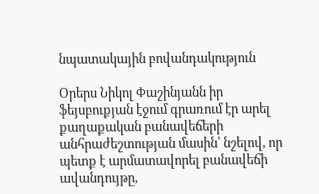նպատակային բովանդակություն

Օրերս Նիկոլ Փաշինյանն իր ֆեյսբուքյան էջում գրառում էր արել քաղաքական բանավեճերի անհրաժեշտության մասին՝ նշելով, որ պետք է արմատավորել բանավեճի ավանդույթը,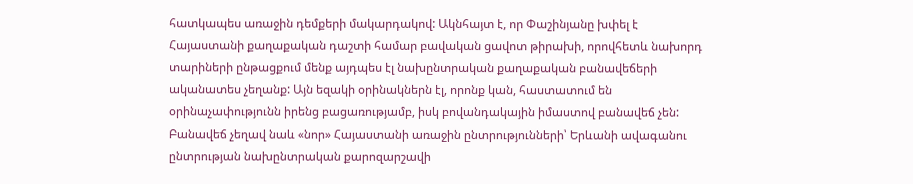հատկապես առաջին դեմքերի մակարդակով: Ակնհայտ է, որ Փաշինյանը խփել է Հայաստանի քաղաքական դաշտի համար բավական ցավոտ թիրախի, որովհետև նախորդ տարիների ընթացքում մենք այդպես էլ նախընտրական քաղաքական բանավեճերի ականատես չեղանք: Այն եզակի օրինակներն էլ, որոնք կան, հաստատում են օրինաչափությունն իրենց բացառությամբ, իսկ բովանդակային իմաստով բանավեճ չեն: Բանավեճ չեղավ նաև «նոր» Հայաստանի առաջին ընտրությունների՝ Երևանի ավագանու ընտրության նախընտրական քարոզարշավի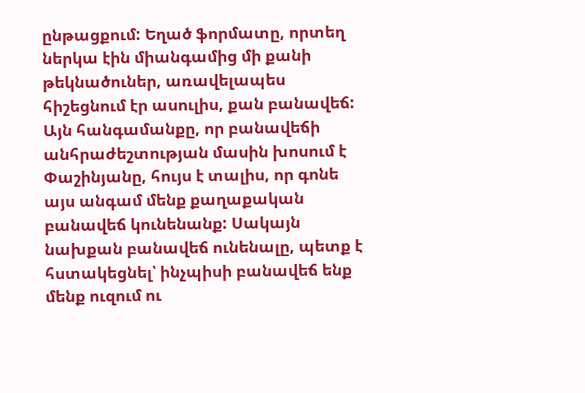ընթացքում: Եղած ֆորմատը, որտեղ ներկա էին միանգամից մի քանի թեկնածուներ, առավելապես հիշեցնում էր ասուլիս, քան բանավեճ: Այն հանգամանքը, որ բանավեճի անհրաժեշտության մասին խոսում է Փաշինյանը, հույս է տալիս, որ գոնե այս անգամ մենք քաղաքական բանավեճ կունենանք: Սակայն նախքան բանավեճ ունենալը, պետք է հստակեցնել՝ ինչպիսի բանավեճ ենք մենք ուզում ու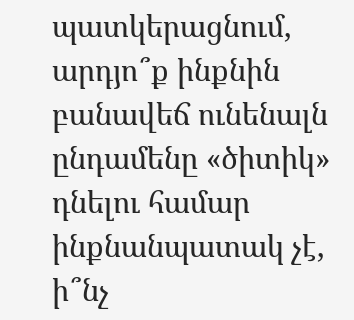պատկերացնում, արդյո՞ք ինքնին բանավեճ ունենալն ընդամենը «ծիտիկ» դնելու համար ինքնանպատակ չէ, ի՞նչ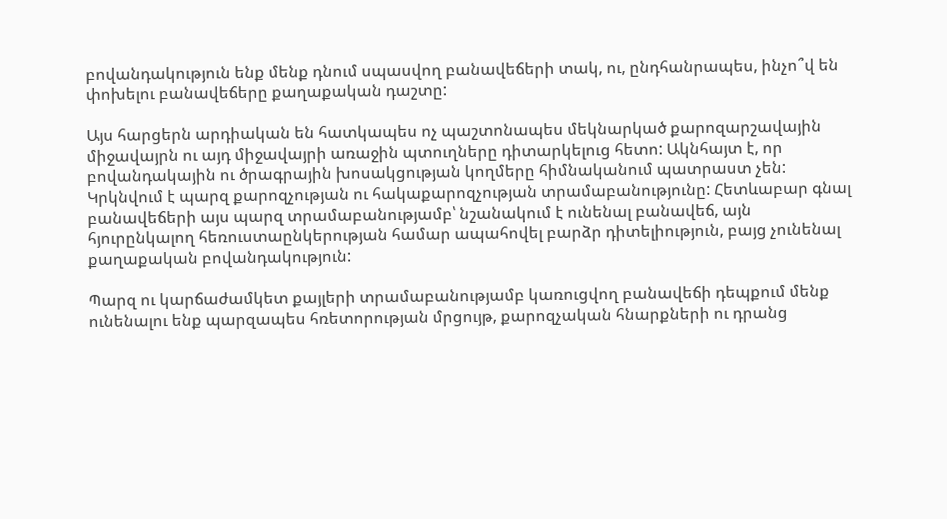բովանդակություն ենք մենք դնում սպասվող բանավեճերի տակ, ու, ընդհանրապես, ինչո՞վ են փոխելու բանավեճերը քաղաքական դաշտը:

Այս հարցերն արդիական են հատկապես ոչ պաշտոնապես մեկնարկած քարոզարշավային միջավայրն ու այդ միջավայրի առաջին պտուղները դիտարկելուց հետո: Ակնհայտ է, որ բովանդակային ու ծրագրային խոսակցության կողմերը հիմնականում պատրաստ չեն: Կրկնվում է պարզ քարոզչության ու հակաքարոզչության տրամաբանությունը: Հետևաբար գնալ բանավեճերի այս պարզ տրամաբանությամբ՝ նշանակում է ունենալ բանավեճ, այն հյուրընկալող հեռուստաընկերության համար ապահովել բարձր դիտելիություն, բայց չունենալ քաղաքական բովանդակություն:

Պարզ ու կարճաժամկետ քայլերի տրամաբանությամբ կառուցվող բանավեճի դեպքում մենք ունենալու ենք պարզապես հռետորության մրցույթ, քարոզչական հնարքների ու դրանց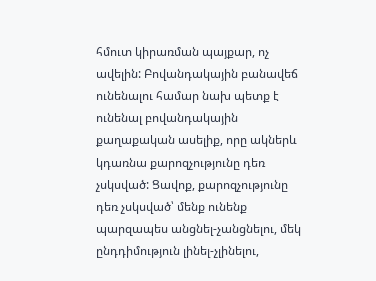հմուտ կիրառման պայքար, ոչ ավելին: Բովանդակային բանավեճ ունենալու համար նախ պետք է ունենալ բովանդակային քաղաքական ասելիք, որը ակներև կդառնա քարոզչությունը դեռ չսկսված: Ցավոք, քարոզչությունը դեռ չսկսված՝ մենք ունենք պարզապես անցնել-չանցնելու, մեկ ընդդիմություն լինել-չլինելու,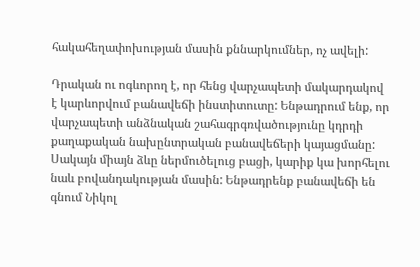հակահեղափոխության մասին քննարկումներ, ոչ ավելի:

Դրական ու ոգևորող է, որ հենց վարչապետի մակարդակով է կարևորվում բանավեճի ինստիտուտը: Ենթադրում ենք, որ վարչապետի անձնական շահագրգռվածությունը կդրդի քաղաքական նախընտրական բանավեճերի կայացմանը: Սակայն միայն ձևը ներմուծելուց բացի, կարիք կա խորհելու նաև բովանդակության մասին: Ենթադրենք բանավեճի են գնում Նիկոլ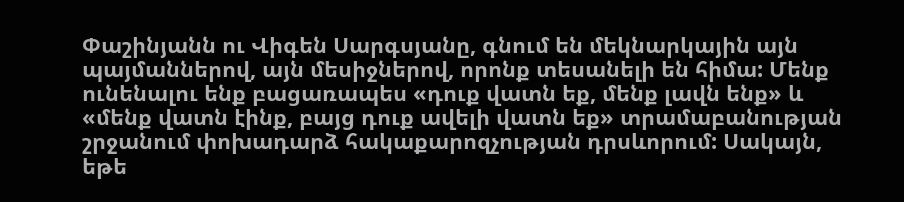Փաշինյանն ու Վիգեն Սարգսյանը, գնում են մեկնարկային այն պայմաններով, այն մեսիջներով, որոնք տեսանելի են հիմա: Մենք ունենալու ենք բացառապես «դուք վատն եք, մենք լավն ենք» և «մենք վատն էինք, բայց դուք ավելի վատն եք» տրամաբանության շրջանում փոխադարձ հակաքարոզչության դրսևորում: Սակայն, եթե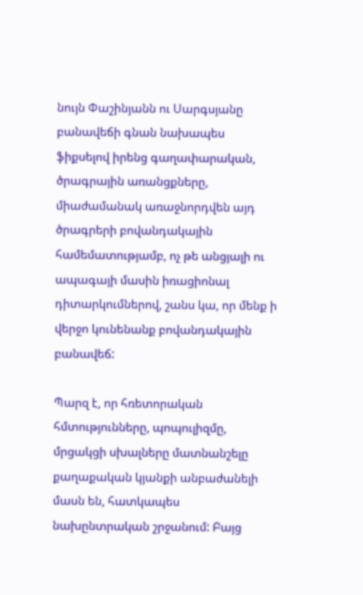նույն Փաշինյանն ու Սարգսյանը բանավեճի գնան նախապես ֆիքսելով իրենց գաղափարական, ծրագրային առանցքները, միաժամանակ առաջնորդվեն այդ ծրագրերի բովանդակային համեմատությամբ, ոչ թե անցյալի ու ապագայի մասին իռացիոնալ դիտարկումներով, շանս կա, որ մենք ի վերջո կունենանք բովանդակային բանավեճ:

Պարզ է, որ հռետորական հմտությունները, պոպուլիզմը, մրցակցի սխալները մատնանշելը քաղաքական կյանքի անբաժանելի մասն են, հատկապես նախընտրական շրջանում: Բայց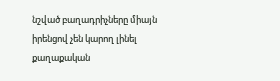նշված բաղադրիչները միայն իրենցով չեն կարող լինել քաղաքական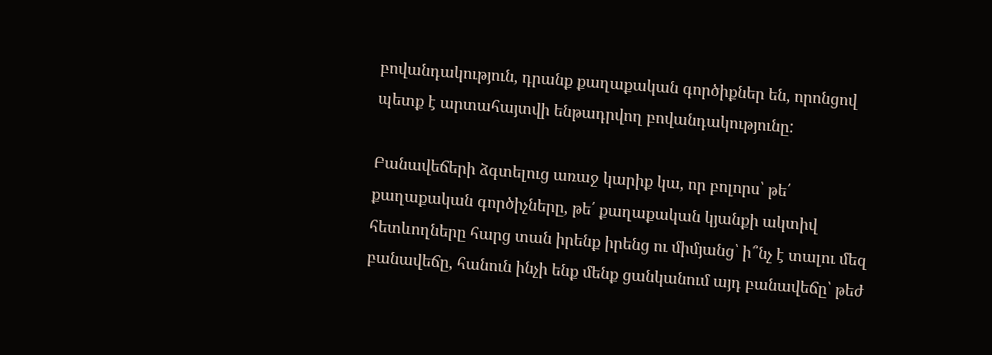բովանդակություն, դրանք քաղաքական գործիքներ են, որոնցով պետք է արտահայտվի ենթադրվող բովանդակությունը:

Բանավեճերի ձգտելուց առաջ կարիք կա, որ բոլորս՝ թե՛ քաղաքական գործիչները, թե՛ քաղաքական կյանքի ակտիվ հետևողները հարց տան իրենք իրենց ու միմյանց՝ ի՞նչ է տալու մեզ բանավեճը, հանուն ինչի ենք մենք ցանկանում այդ բանավեճը՝ թեժ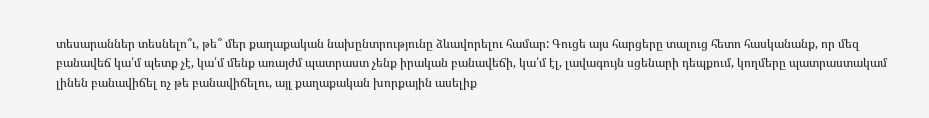տեսարաններ տեսնելո՞ւ, թե՞ մեր քաղաքական նախընտրությունը ձևավորելու համար: Գուցե այս հարցերը տալուց հետո հասկանանք, որ մեզ բանավեճ կա՛մ պետք չէ, կա՛մ մենք առայժմ պատրաստ չենք իրական բանավեճի, կա՛մ էլ, լավագույն սցենարի դեպքում, կողմերը պատրաստակամ լինեն բանավիճել ոչ թե բանավիճելու, այլ քաղաքական խորքային ասելիք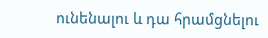ունենալու և դա հրամցնելու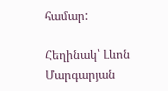համար:

Հեղինակ՝ Լևոն Մարգարյան